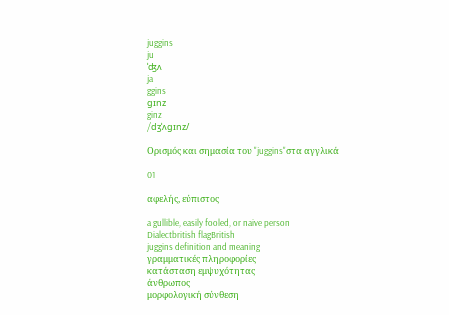juggins
ju
ˈʤʌ
ja
ggins
gɪnz
ginz
/dʒˈʌɡɪnz/

Ορισμός και σημασία του "juggins"στα αγγλικά

01

αφελής, εύπιστος

a gullible, easily fooled, or naive person
Dialectbritish flagBritish
juggins definition and meaning
γραμματικές πληροφορίες
κατάσταση εμψυχότητας
άνθρωπος
μορφολογική σύνθεση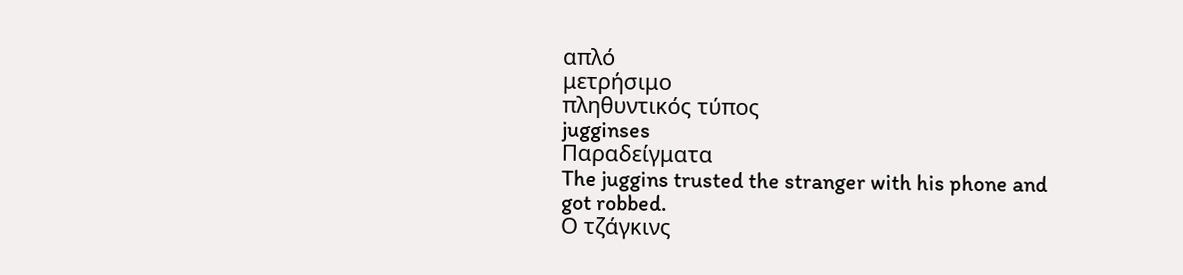απλό
μετρήσιμο
πληθυντικός τύπος
jugginses
Παραδείγματα
The juggins trusted the stranger with his phone and got robbed.
Ο τζάγκινς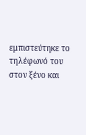εμπιστεύτηκε το τηλέφωνό του στον ξένο και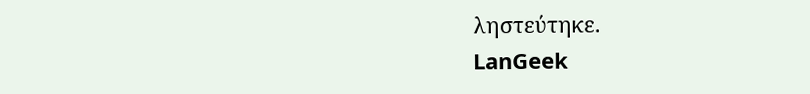ληστεύτηκε.
LanGeek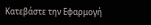Κατεβάστε την Εφαρμογή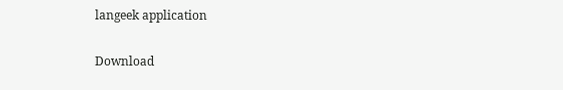langeek application

Download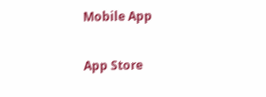Mobile App

App Store